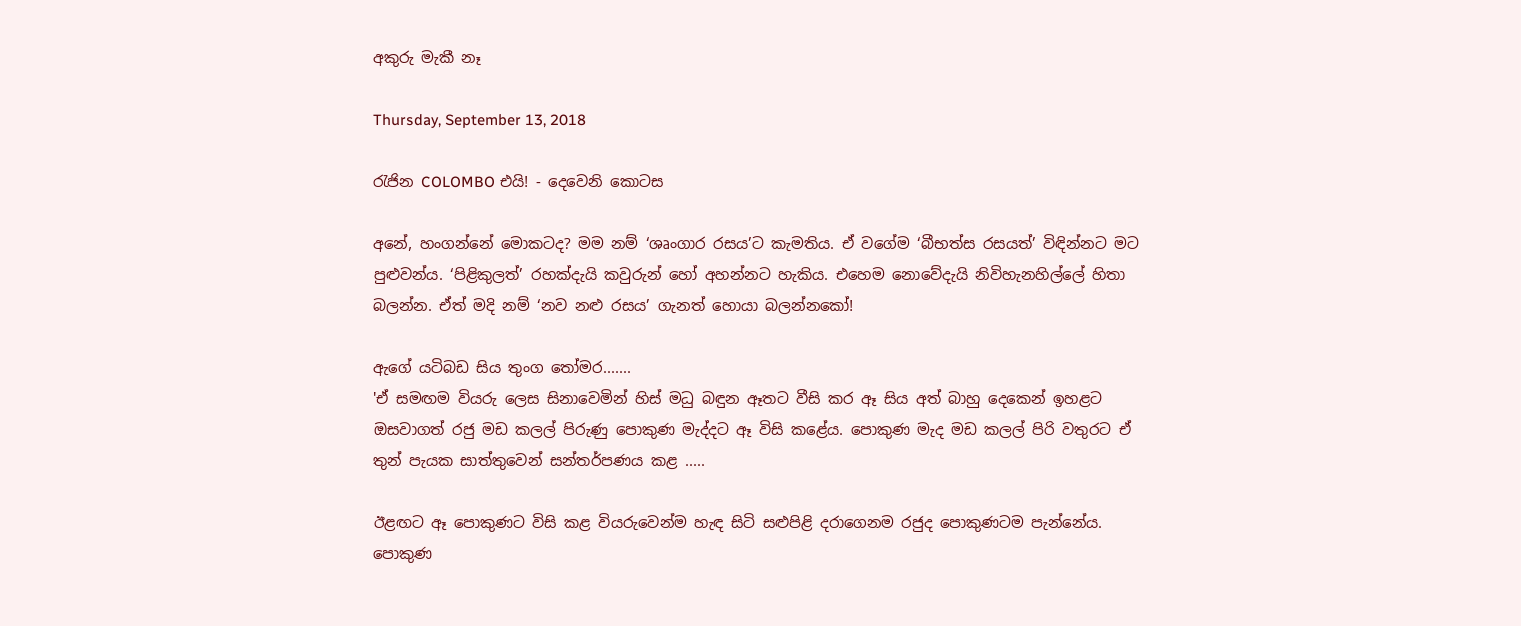අකුරු මැකී නෑ

Thursday, September 13, 2018

රැජින COLOMBO එයි! - දෙවෙනි කොටස

අනේ, හංගන්නේ මොකටද? මම නම් ‘ශෘංගාර රසය’ට කැමතිය. ඒ වගේම ‘බීභත්ස රසයත්’ විඳින්නට මට පුළුවන්ය. ‘පිළිකුලත්’ රහක්දැයි කවුරුන් හෝ අහන්නට හැකිය. එහෙම නොවේදැයි නිවිහැනහිල්ලේ හිතා බලන්න. ඒත් මදි නම් ‘නව නළු රසය’ ගැනත් හොයා බලන්නකෝ!

ඇගේ යටිබඩ සිය තුංග තෝමර.......
'ඒ සමඟම වියරු ලෙස සිනාවෙමින් හිස් මධු බඳුන ඈතට වීසි කර ඈ සිය අත් බාහු දෙකෙන් ඉහළට ඔසවාගත් රජු මඩ කලල් පිරුණු පොකුණ මැද්දට ඈ විසි කළේය. පොකුණ මැද මඩ කලල් පිරි වතුරට ඒ තුන් පැයක සාත්තුවෙන් සන්තර්පණය කළ .....

ඊළඟට ඈ පොකුණට විසි කළ වියරුවෙන්ම හැඳ සිටි සළුපිළි දරාගෙනම රජුද පොකුණටම පැන්නේය. පොකුණ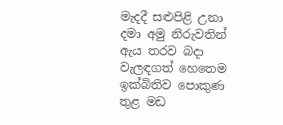මැදදී සළුපිළි උනා දමා අමු නිරුවතින් ඇය තරව බදා වැලඳගත් හෙතෙම ඉක්බිතිව පොකුණ තුළ මඩ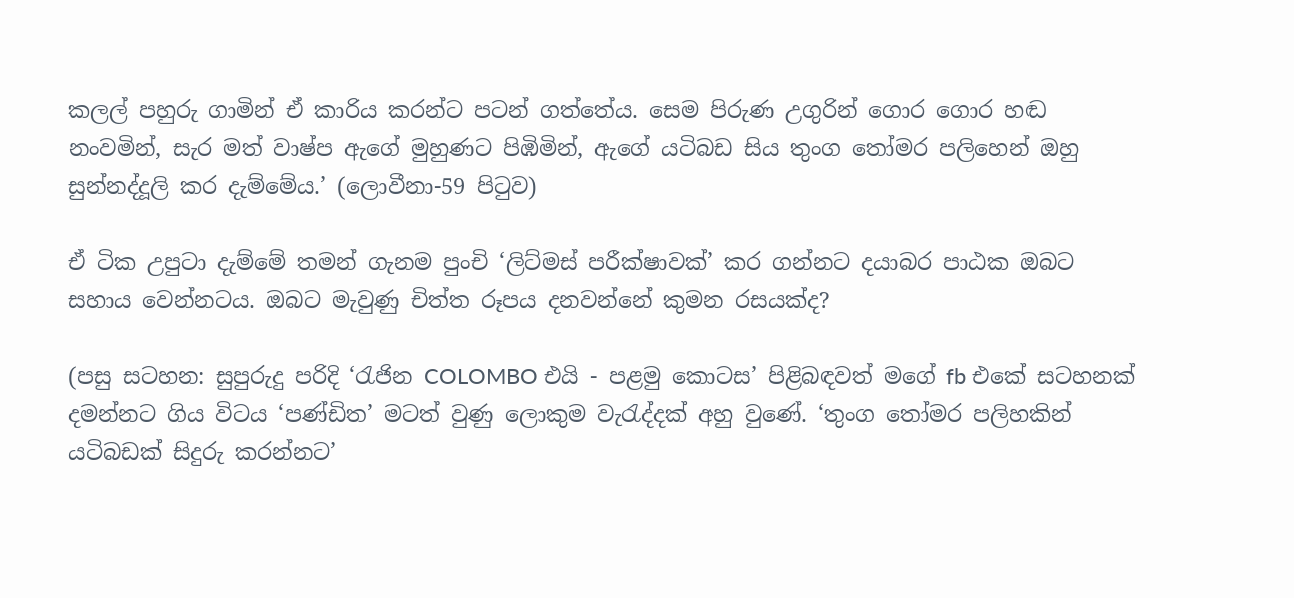කලල් පහුරු ගාමින් ඒ කාරිය කරන්ට පටන් ගත්තේය. සෙම පිරුණ උගුරින් ගොර ගොර හඬ නංවමින්, සැර මත් වාෂ්ප ඇගේ මුහුණට පිඹිමින්, ඇගේ යටිබඩ සිය තුංග තෝමර පලිහෙන් ඔහු සුන්නද්දූලි කර දැම්මේය.’ (ලොවීනා-59 පිටුව)

ඒ ටික උපුටා දැම්මේ තමන් ගැනම පුංචි ‘ලිට්මස් පරීක්ෂාවක්’ කර ගන්නට දයාබර පාඨක ඔබට සහාය වෙන්නටය. ඔබට මැවුණු චිත්ත රූපය දනවන්නේ කුමන රසයක්ද?

(පසු සටහන: සුපුරුදු පරිදි ‘රැජින COLOMBO එයි - පළමු කොටස’ පිළිබඳවත් මගේ fb එකේ සටහනක් දමන්නට ගිය විටය ‘පණ්ඩිත’ මටත් වුණු ලොකුම වැරැද්දක් අහු වුණේ. ‘තුංග තෝමර පලිහකින් යටිබඩක් සිදුරු කරන්නට’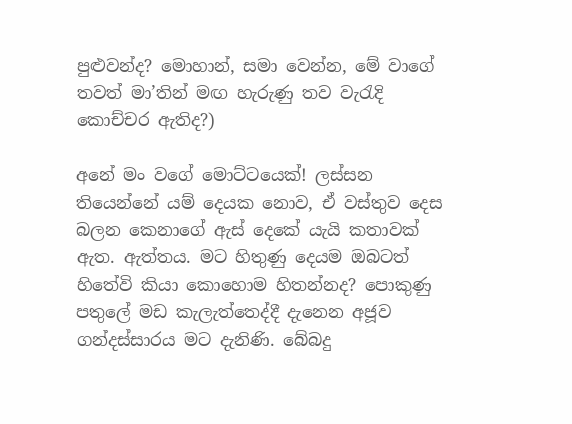පුළුවන්ද? මොහාන්, සමා වෙන්න, මේ වාගේ තවත් මා’තින් මඟ හැරුණු තව වැරැදි කොච්චර ඇතිද?)

අනේ මං වගේ මොට්ටයෙක්! ලස්සන තියෙන්නේ යම් දෙයක නොව, ඒ වස්තුව දෙස බලන කෙනාගේ ඇස් දෙකේ යැයි කතාවක් ඇත. ඇත්තය. මට හිතුණු දෙයම ඔබටත් හිතේවි කියා කොහොම හිතන්නද? පොකුණු පතුලේ මඩ කැලැත්තෙද්දී දැනෙන අජූව ගන්දස්සාරය මට දැනිණි. බේබදු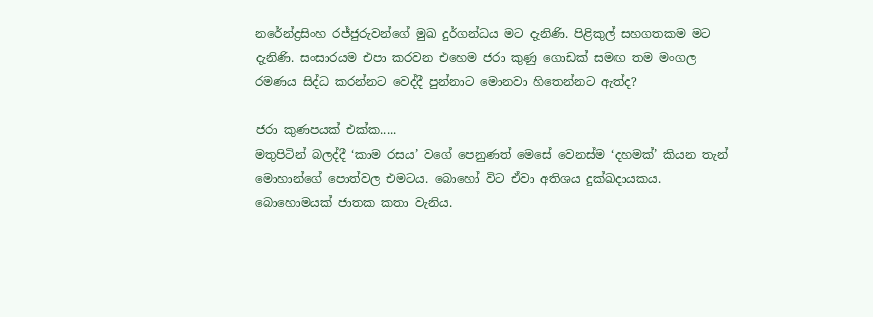නරේන්ද්‍රසිංහ රජ්ජුරුවන්ගේ මුඛ දුර්ගන්ධය මට දැනිණි. පිළිකුල් සහගතකම මට දැනිණි. සංසාරයම එපා කරවන එහෙම ජරා කුණු ගොඩක් සමඟ තම මංගල රමණය සිද්ධ කරන්නට වෙද්දී පුන්නාට මොනවා හිතෙන්නට ඇත්ද?

ජරා කුණපයක් එක්ක.....
මතුපිටින් බලද්දී ‘කාම රසය’ වගේ පෙනුණත් මෙසේ වෙනස්ම ‘දහමක්’ කියන තැන් මොහාන්ගේ පොත්වල එමටය. බොහෝ විට ඒවා අතිශය දුක්ඛදායකය. බොහොමයක් ජාතක කතා වැනිය.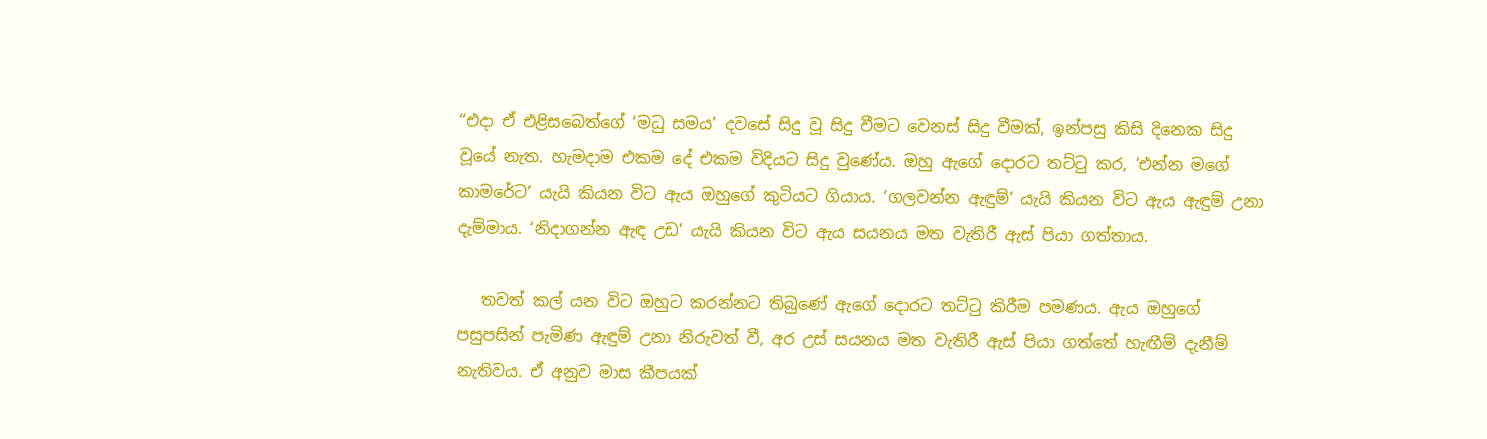“එදා ඒ එළිසබෙත්ගේ ‘මධු සමය’ දවසේ සිදු වූ සිදු වීමට වෙනස් සිදු වීමක්, ඉන්පසු කිසි දිනෙක සිදු වූයේ නැත. හැමදාම එකම දේ එකම විදියට සිදු වුණේය. ඔහු ඇගේ දොරට තට්ටු කර, ‘එන්න මගේ කාමරේට’ යැයි කියන විට ඇය ඔහුගේ කුටියට ගියාය. ‘ගලවන්න ඇඳුම්’ යැයි කියන විට ඇය ඇඳුම් උනා දැම්මාය. ‘නිදාගන්න ඇඳ උඩ’ යැයි කියන විට ඇය සයනය මත වැතිරී ඇස් පියා ගත්තාය.

   තවත් කල් යන විට ඔහුට කරන්නට තිබුණේ ඇගේ දොරට තට්ටු කිරීම පමණය. ඇය ඔහුගේ පසුපසින් පැමිණ ඇඳුම් උනා නිරුවත් වී, අර උස් සයනය මත වැතිරී ඇස් පියා ගත්තේ හැඟීම් දැනීම් නැතිවය. ඒ අනුව මාස කීපයක්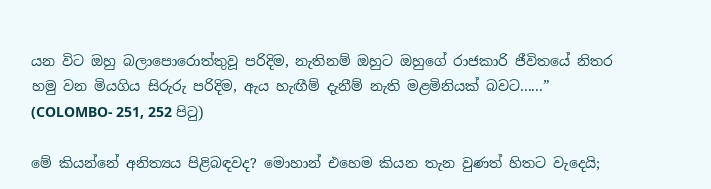යන විට ඔහු බලාපොරොත්තුවූ පරිදිම, නැතිනම් ඔහුට ඔහුගේ රාජකාරි ජීවිතයේ නිතර හමු වන මියගිය සිරුරු පරිදිම, ඇය හැඟීම් දැනීම් නැති මළමිනියක් බවට......” (COLOMBO- 251, 252 පිටු)

මේ කියන්නේ අනිත්‍යය පිළිබඳවද? මොහාන් එහෙම කියන තැන වුණත් හිතට වැදෙයි;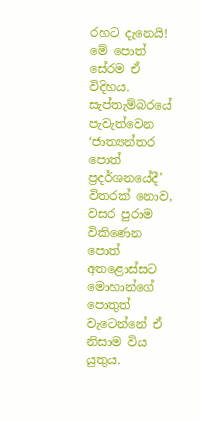රහට දැනෙයි! මේ පොත් සේරම ඒ විදිහය. සැප්තැම්බරයේ පැවැත්වෙන ‘ජාත්‍යන්තර පොත් ප්‍රදර්ශනයේදී’ විතරක් නොව, වසර පුරාම විකිණෙන පොත් අතළොස්සට මොහාන්ගේ පොතුත් වැටෙන්නේ ඒ නිසාම විය යුතුය.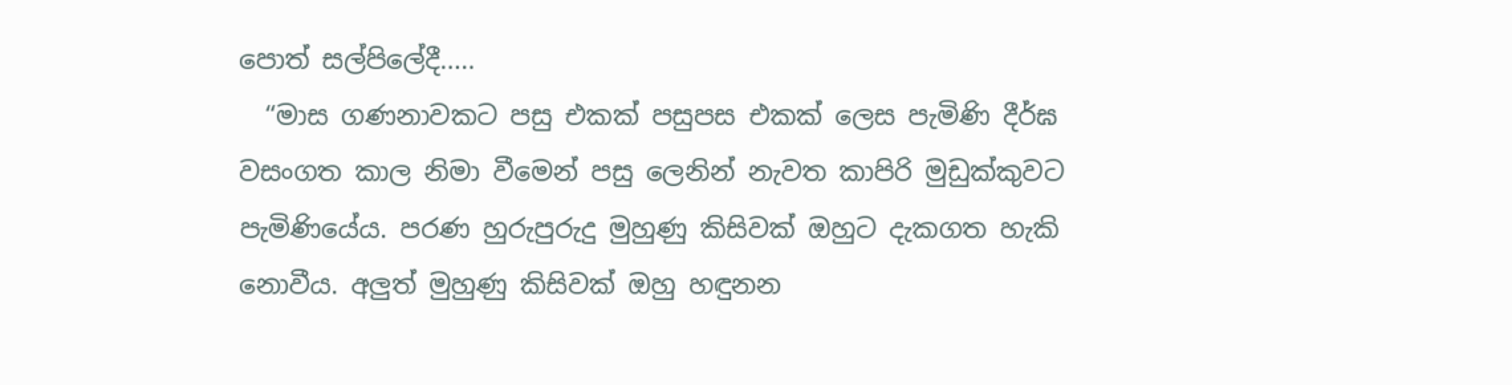පොත් සල්පිලේදී.....
  “මාස ගණනාවකට පසු එකක් පසුපස එකක් ලෙස පැමිණි දීර්ඝ වසංගත කාල නිමා වීමෙන් පසු ලෙනින් නැවත කාපිරි මුඩුක්කුවට පැමිණියේය. පරණ හුරුපුරුදු මුහුණු කිසිවක් ඔහුට දැකගත හැකි නොවීය. අලුත් මුහුණු කිසිවක් ඔහු හඳුනන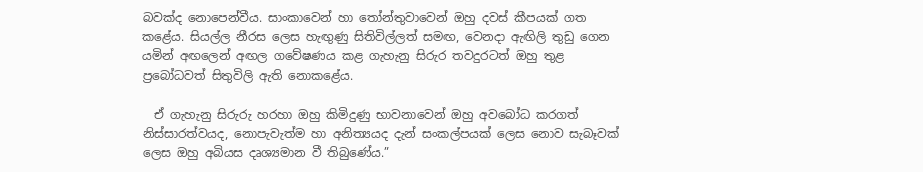බවක්ද නොපෙන්වීය. සාංකාවෙන් හා තෝන්තුවාවෙන් ඔහු දවස් කීපයක් ගත කළේය. සියල්ල නීරස ලෙස හැඟුණු සිතිවිල්ලත් සමඟ, වෙනදා ඇඟිලි තුඩු ගෙන යමින් අඟලෙන් අඟල ගවේෂණය කළ ගැහැනු සිරුර තවදුරටත් ඔහු තුළ ප්‍රබෝධවත් සිතුවිලි ඇති නොකළේය.

  ඒ ගැහැනු සිරුරු හරහා ඔහු කිමිදුණු භාවනාවෙන් ඔහු අවබෝධ කරගත් නිස්සාරත්වයද, නොපැවැත්ම හා අනිත්‍යයද දැන් සංකල්පයක් ලෙස නොව සැබෑවක් ලෙස ඔහු අබියස දෘශ්‍යමාන වී තිබුණේය.”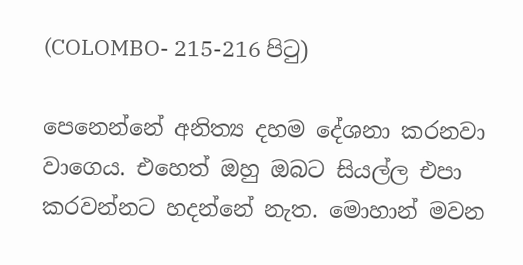(COLOMBO- 215-216 පිටු)

පෙනෙන්නේ අනිත්‍ය දහම දේශනා කරනවා වාගෙය. එහෙත් ඔහු ඔබට සියල්ල එපා කරවන්නට හදන්නේ නැත. මොහාන් මවන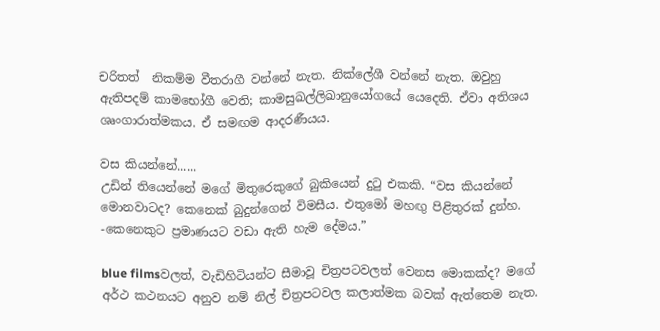චරිතත්  නිකම්ම වීතරාගී වන්නේ නැත. නික්ලේශී වන්නේ නැත. ඔවුහු ඇතිපදම් කාමභෝගී වෙති; කාමසුඛල්ලිඛානුයෝගයේ යෙදෙති. ඒවා අතිශය ශෘංගාරාත්මකය. ඒ සමඟම ආදරණීයය.

වස කියන්නේ......
උඩින් තියෙන්නේ මගේ මිතුරෙකුගේ බුකියෙන් දුටු එකකි. “වස කියන්නේ මොනවාටද? කෙනෙක් බුදුන්ගෙන් විමසීය. එතුමෝ මහඟු පිළිතුරක් දුන්හ. -කෙනෙකුට ප්‍රමාණයට වඩා ඇති හැම දේමය.”

blue filmsවලත්, වැඩිහිටියන්ට සීමාවූ චිත්‍රපටවලත් වෙනස මොකක්ද? මගේ අර්ථ කථනයට අනුව නම් නිල් චිත්‍රපටවල කලාත්මක බවක් ඇත්තෙම නැත.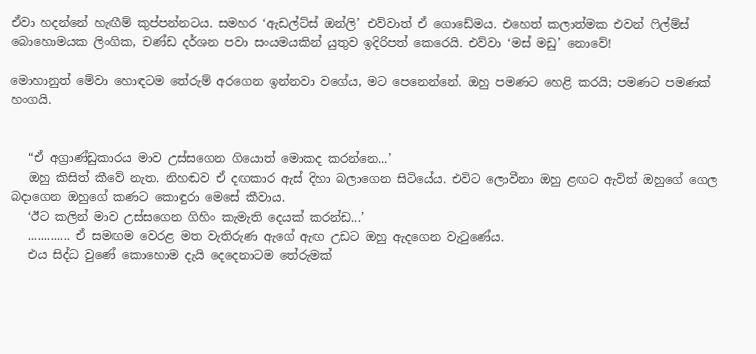ඒවා හදන්නේ හැඟීම් කුප්පන්නටය. සමහර ‘ඇඩල්ට්ස් ඔන්ලි’ එව්වාත් ඒ ගොඩේමය. එහෙත් කලාත්මක එවන් ෆිල්ම්ස් බොහොමයක ලිංගික, චණ්ඩ දර්ශන පවා සංයමයකින් යුතුව ඉදිරිපත් කෙරෙයි. එව්වා ‘මස් මඩු’ නොවේ!

මොහානුත් මේවා හොඳටම තේරුම් අරගෙන ඉන්නවා වගේය, මට පෙනෙන්නේ. ඔහු පමණට හෙළි කරයි; පමණට පමණක් හංගයි.


   “ඒ අග්‍රාණ්ඩුකාරය මාව උස්සගෙන ගියොත් මොකද කරන්නෙ...’
   ඔහු කිසිත් කීවේ නැත. නිහඬව ඒ දඟකාර ඇස් දිහා බලාගෙන සිටියේය. එවිට ලොවීනා ඔහු ළඟට ඇවිත් ඔහුගේ ගෙල බදාගෙන ඔහුගේ කණට කොඳුරා මෙසේ කීවාය.
   ‘ඊට කලින් මාව උස්සගෙන ගිහිං කැමැති දෙයක් කරන්ඩ...’
   ............. ඒ සමඟම වෙරළ මත වැතිරුණ ඇගේ ඇඟ උඩට ඔහු ඇදගෙන වැටුණේය.
   එය සිද්ධ වුණේ කොහොම දැයි දෙදෙනාටම තේරුමක්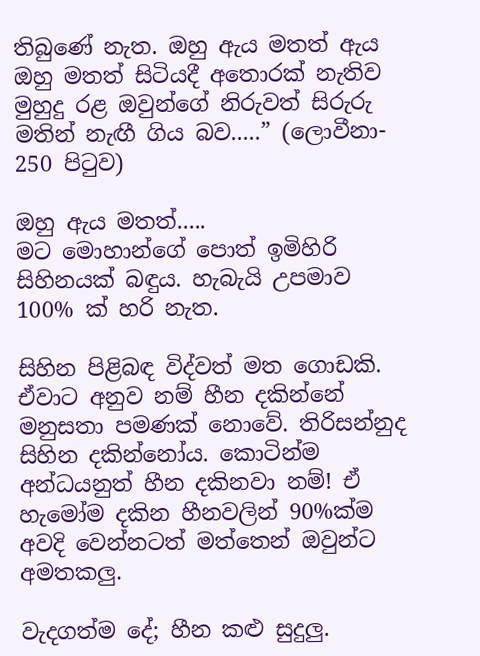තිබුණේ නැත. ඔහු ඇය මතත් ඇය ඔහු මතත් සිටියදී අතොරක් නැතිව මුහුදු රළ ඔවුන්ගේ නිරුවත් සිරුරු මතින් නැඟී ගිය බව.....” (ලොවීනා- 250 පිටුව)

ඔහු ඇය මතත්.....
මට මොහාන්ගේ පොත් ඉමිහිරි සිහිනයක් බඳුය. හැබැයි උපමාව 100% ක් හරි නැත.

සිහින පිළිබඳ විද්වත් මත ගොඩකි. ඒවාට අනුව නම් හීන දකින්නේ මනුසතා පමණක් නොවේ. තිරිසන්නුද සිහින දකින්නෝය. කොටින්ම අන්ධයනුත් හීන දකිනවා නම්! ඒ හැමෝම දකින හීනවලින් 90%ක්ම අවදි වෙන්නටත් මත්තෙන් ඔවුන්ට අමතකලු.

වැදගත්ම දේ; හීන කළු සුදුලු.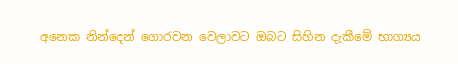අනෙක නින්දෙන් ගොරවන වෙලාවට ඔබට සිහින දැකීමේ භාග්‍යය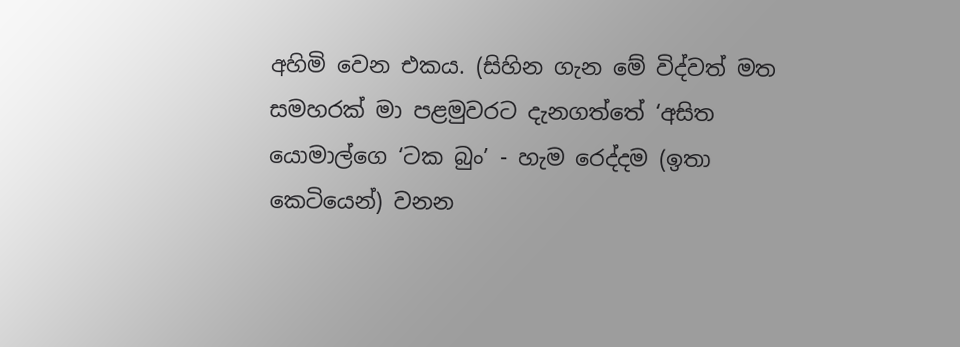අහිමි වෙන එකය. (සිහින ගැන මේ විද්වත් මත සමහරක් මා පළමුවරට දැනගත්තේ ‘අසිත යොමාල්ගෙ ‘ටක බුං’ - හැම රෙද්දම (ඉතා කෙටියෙන්) වනන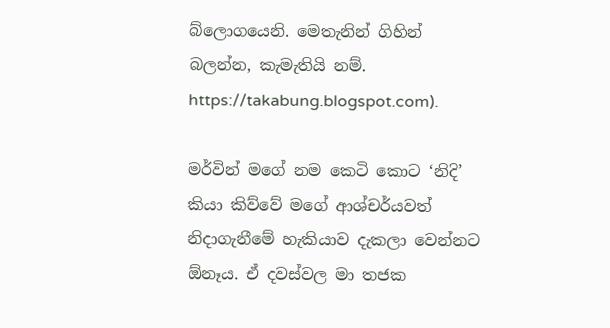බ්ලොගයෙනි. මෙතැනින් ගිහින් බලන්න, කැමැතියි නම්. https://takabung.blogspot.com).

මර්වින් මගේ නම කෙටි කොට ‘නිදි’ කියා කිව්වේ මගේ ආශ්චර්යවත් නිදාගැනීමේ හැකියාව දැකලා වෙන්නට ඕනෑය. ඒ දවස්වල මා තජක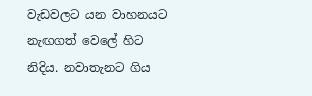වැඩවලට යන වාහනයට නැඟගත් වෙලේ හිට නිදිය. නවාතැනට ගිය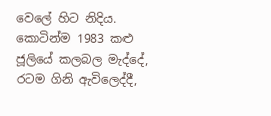වෙලේ හිට නිදිය. කොටින්ම 1983 කළු ජූලියේ කලබල මැද්දේ, රටම ගිනි ඇවිලෙද්දී,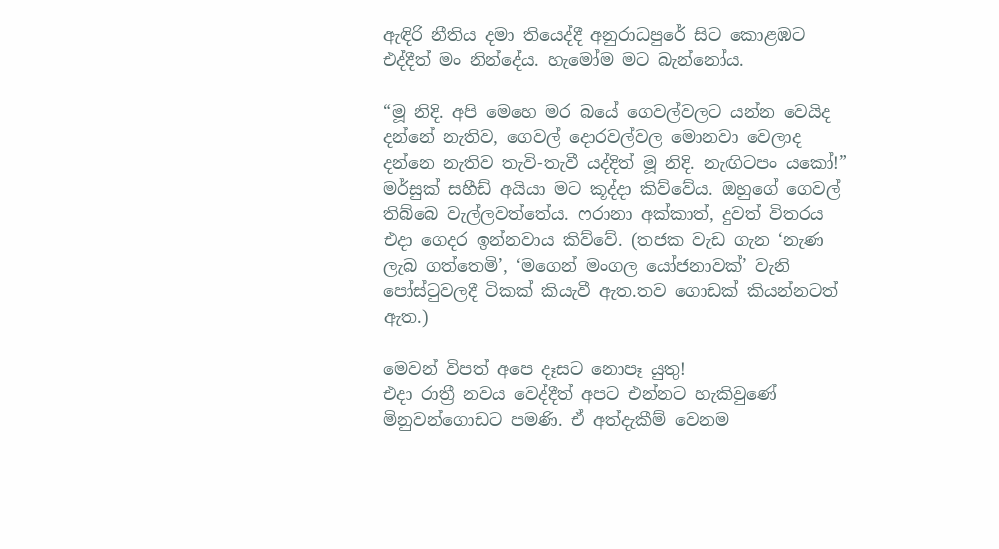ඇඳිරි නීතිය දමා තියෙද්දී අනුරාධපුරේ සිට කොළඹට එද්දීත් මං නින්දේය. හැමෝම මට බැන්නෝය.

“මූ නිදි. අපි මෙහෙ මර බයේ ගෙවල්වලට යන්න වෙයිද දන්නේ නැතිව, ගෙවල් දොරවල්වල මොනවා වෙලාද දන්නෙ නැතිව තැවි-තැවී යද්දිත් මූ නිදි. නැඟිටපං යකෝ!” මර්සුක් සහීඩ් අයියා මට කූද්දා කිව්වේය. ඔහුගේ ගෙවල් තිබ්බෙ වැල්ලවත්තේය. ෆරානා අක්කාත්, දුවත් විතරය එදා ගෙදර ඉන්නවාය කිව්වේ. (තජක වැඩ ගැන ‘නැණ ලැබ ගත්තෙමි’, ‘මගෙන් මංගල යෝජනාවක්’ වැනි පෝස්ටුවලදී ටිකක් කියැවී ඇත.තව ගොඩක් කියන්නටත් ඇත.)

මෙවන් විපත් අපෙ දෑසට නොපෑ යුතු!
එදා රාත්‍රී නවය වෙද්දීත් අපට එන්නට හැකිවුණේ මිනුවන්ගොඩට පමණි. ඒ අත්දැකීම් වෙනම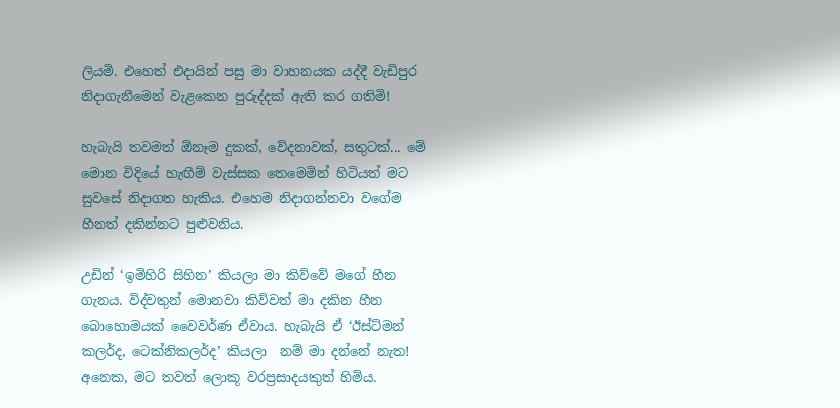ලියමි. එහෙත් එදායින් පසු මා වාහනයක යද්දී වැඩිපුර නිදාගැනීමෙන් වැළකෙන පුරුද්දක් ඇති කර ගතිමි!

හැබැයි තවමත් ඕනෑම දුකක්, වේදනාවක්, සතුටක්... මේ මොන විදියේ හැඟීම් වැස්සක තෙමෙමින් හිටියත් මට සුවසේ නිදාගත හැකිය. එහෙම නිදාගන්නවා වගේම හීනත් දකින්නට පුළුවනිය.

උඩින් ‘ඉමිහිරි සිහින’ කියලා මා කිව්වේ මගේ හීන ගැනය. විද්වතුන් මොනවා කිව්වත් මා දකින හීන බොහොමයක් වෛවර්ණ ඒවාය. හැබැයි ඒ ‘ඊස්ට්මන් කලර්ද, ටෙක්නිකලර්ද’ කියලා  නම් මා දන්නේ නැත! අනෙක, මට තවත් ලොකූ වරප්‍රසාදයකුත් හිමිය.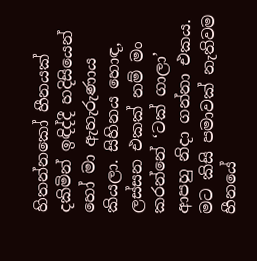හිතන්නකෝ හීනයක් දකිමින් ඉඳිද්දී හදිසියෙන් හෝ මා ඇහැරුණාය කියලා. සිහිනය හොඳ, ලස්සන එකක් නම් මං කරන්නේ ‘ටක් ගාලා’ ආපහු නිදා ගන්නා එකය. මට කිසි පමාවක් නැතිවම හීනයේ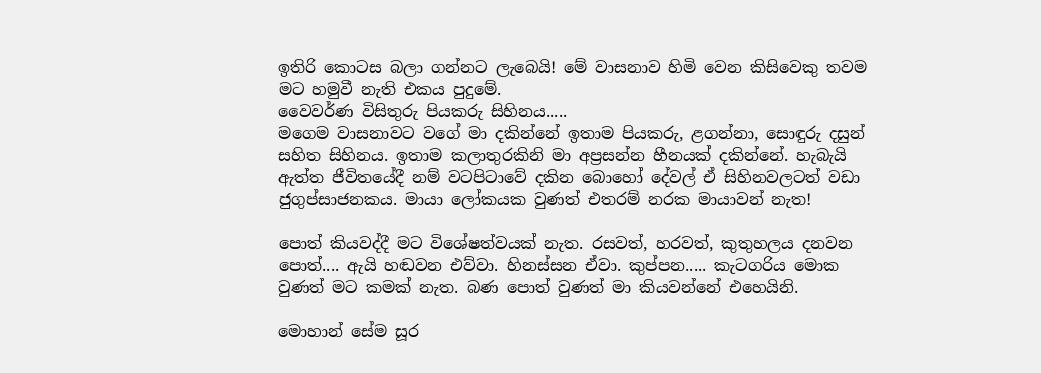ඉතිරි කොටස බලා ගන්නට ලැබෙයි! මේ වාසනාව හිමි වෙන කිසිවෙකු තවම මට හමුවී නැති එකය පුදුමේ.
වෛවර්ණ විසිතුරු පියකරු සිහිනය.....
මගෙම වාසනාවට වගේ මා දකින්නේ ඉතාම පියකරු, ළගන්නා, සොඳුරු දසුන් සහිත සිහිනය. ඉතාම කලාතුරකිනි මා අප්‍රසන්න හීනයක් දකින්නේ. හැබැයි ඇත්ත ජීවිතයේදී නම් වටපිටාවේ දකින බොහෝ දේවල් ඒ සිහිනවලටත් වඩා ජුගුප්සාජනකය. මායා ලෝකයක වුණත් එතරම් නරක මායාවන් නැත!

පොත් කියවද්දී මට විශේෂත්වයක් නැත. රසවත්, හරවත්, කුතුහලය දනවන පොත්.... ඇයි හඬවන එව්වා. හිනස්සන ඒවා. කුප්පන..... කැටගරිය මොක වුණත් මට කමක් නැත. බණ පොත් වුණත් මා කියවන්නේ එහෙයිනි.

මොහාන් සේම සූර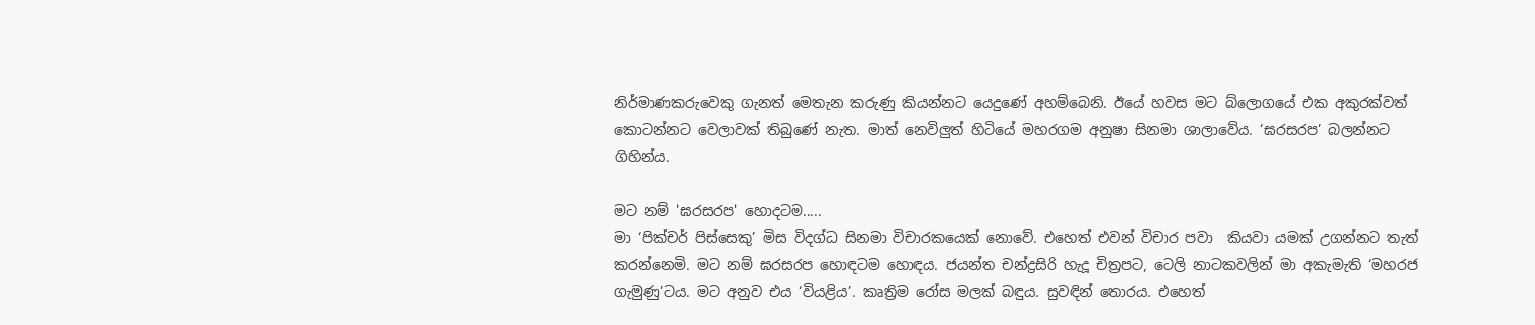නිර්මාණකරුවෙකු ගැනත් මෙතැන කරුණු කියන්නට යෙදුණේ අහම්බෙනි. ඊයේ හවස මට බ්ලොගයේ එක අකුරක්වත් කොටන්නට වෙලාවක් තිබුණේ නැත. මාත් නෙවිලුත් හිටියේ මහරගම අනුෂා සිනමා ශාලාවේය. ‘ඝරසරප’ බලන්නට ගිහින්ය.

මට නම් 'ඝරසරප' හොදටම.....
මා ‘පික්චර් පිස්සෙකු’ මිස විදග්ධ සිනමා විචාරකයෙක් නොවේ. එහෙත් එවන් විචාර පවා  කියවා යමක් උගන්නට තැත් කරන්නෙමි. මට නම් ඝරසරප හොඳටම හොඳය. ජයන්ත චන්ද්‍රසිරි හැදූ චිත්‍රපට, ටෙලි නාටකවලින් මා අකැමැති ‘මහරජ ගැමුණු’ටය. මට අනුව එය ‘වියළිය’. කෘත්‍රිම රෝස මලක් බඳුය. සුවඳින් තොරය. එහෙත්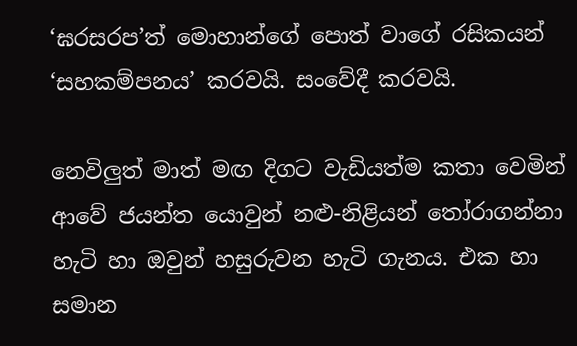‘ඝරසරප’ත් මොහාන්ගේ පොත් වාගේ රසිකයන් ‘සහකම්පනය’ කරවයි. සංවේදී කරවයි.

නෙවිලුත් මාත් මඟ දිගට වැඩියත්ම කතා වෙමින් ආවේ ජයන්ත යොවුන් නළු-නිළියන් තෝරාගන්නා හැටි හා ඔවුන් හසුරුවන හැටි ගැනය. එක හා සමාන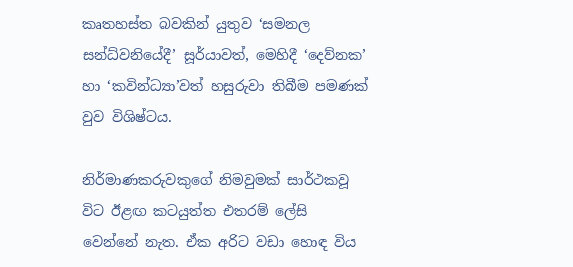කෘතහස්ත බවකින් යුතුව ‘සමනල සන්ධ්වනියේදී’ සූර්යාවත්, මෙහිදී ‘දෙව්නක’ හා ‘කවින්ධ්‍යා’වත් හසුරුවා තිබීම පමණක් වුව විශිෂ්ටය.

නිර්මාණකරුවකුගේ නිමවුමක් සාර්ථකවූ විට ඊළඟ කටයුත්ත එතරම් ලේසි වෙන්නේ නැත. ඒක අරිට වඩා හොඳ විය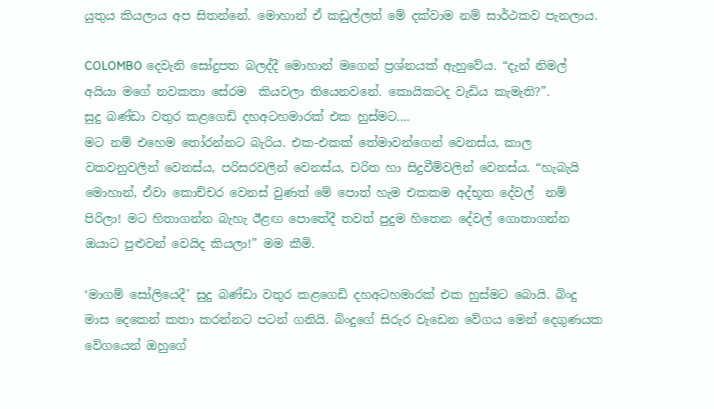යුතුය කියලාය අප සිතන්නේ. මොහාන් ඒ කඩුල්ලත් මේ දක්වාම නම් සාර්ථකව පැනලාය.

COLOMBO දෙවැනි සෝදුපත බලද්දී මොහාන් මගෙන් ප්‍රශ්නයක් ඇහුවේය. “දැන් නිමල් අයියා මගේ නවකතා සේරම  කියවලා තියෙනවනේ. කොයිකටද වැඩිය කැමැති?”.
සුදු බණ්ඩා වතුර කළගෙඩි දහඅටහමාරක් එක හුස්මට....
මට නම් එහෙම තෝරන්නට බැරිය. එක-එකක් තේමාවන්ගෙන් වෙනස්ය, කාල වකවනුවලින් වෙනස්ය, පරිසරවලින් වෙනස්ය, චරිත හා සිදුවීම්වලින් වෙනස්ය. “හැබැයි මොහාන්, ඒවා කොච්චර වෙනස් වුණත් මේ පොත් හැම එකකම අද්භූත දේවල්  නම් පිරිලා! මට හිතාගන්න බැහැ ඊළඟ පොතේදී තවත් පුදුම හිතෙන දේවල් ගොතාගන්න ඔයාට පුළුවන් වෙයිද කියලා!” මම කීමි.

‘මාගම් සෝලියෙදී’ සුදු බණ්ඩා වතුර කළගෙඩි දහඅටහමාරක් එක හුස්මට බොයි. බිංදු මාස දෙකෙන් කතා කරන්නට පටන් ගනියි. බිංදුගේ සිරුර වැඩෙන වේගය මෙන් දෙගුණයක වේගයෙන් ඔහුගේ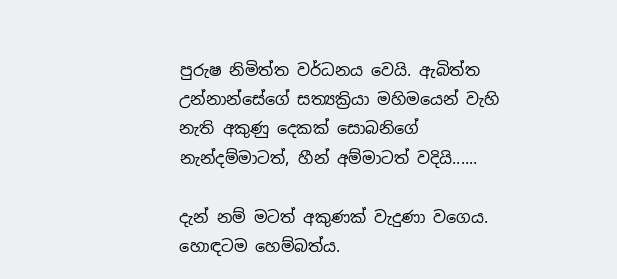පුරුෂ නිමිත්ත වර්ධනය වෙයි. ඇබිත්ත උන්නාන්සේගේ සත්‍යක්‍රියා මහිමයෙන් වැහි නැති අකුණු දෙකක් සොබනිගේ නැන්දම්මාටත්, හීන් අම්මාටත් වදියි......

දැන් නම් මටත් අකුණක් වැදුණා වගෙය. හොඳටම හෙම්බත්ය.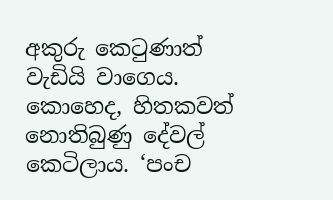අකුරු කෙටුණාත් වැඩියි වාගෙය. කොහෙද, හිතකවත් නොතිබුණු දේවල් කෙටිලාය. ‘පංච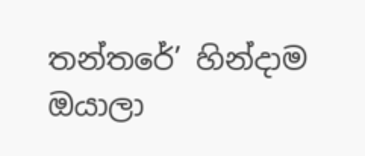තන්තරේ’ හින්දාම ඔයාලා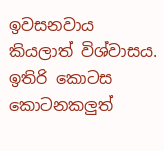ඉවසනවාය කියලාත් විශ්වාසය. ඉතිරි කොටස කොටනකලුත්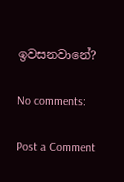ඉවසනවානේ?

No comments:

Post a Comment